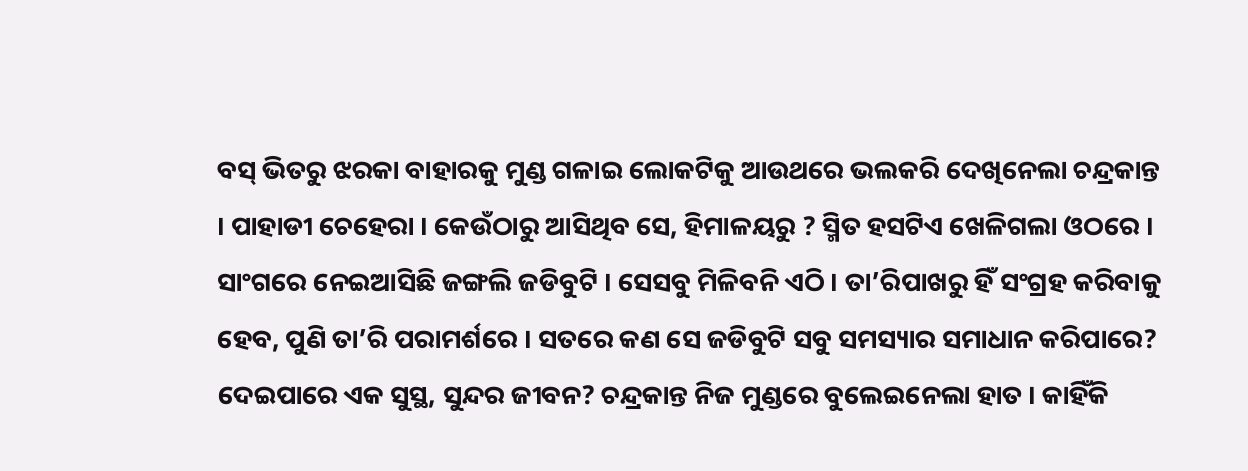ବସ୍ ଭିତରୁ ଝରକା ବାହାରକୁ ମୁଣ୍ଡ ଗଳାଇ ଲୋକଟିକୁ ଆଉଥରେ ଭଲକରି ଦେଖିନେଲା ଚନ୍ଦ୍ରକାନ୍ତ । ପାହାଡୀ ଚେହେରା । କେଉଁଠାରୁ ଆସିଥିବ ସେ, ହିମାଳୟରୁ ? ସ୍ମିତ ହସଟିଏ ଖେଳିଗଲା ଓଠରେ । ସାଂଗରେ ନେଇଆସିଛି ଜଙ୍ଗଲି ଜଡିବୁଟି । ସେସବୁ ମିଳିବନି ଏଠି । ତା’ରିପାଖରୁ ହିଁ ସଂଗ୍ରହ କରିବାକୁ ହେବ, ପୁଣି ତା’ରି ପରାମର୍ଶରେ । ସତରେ କଣ ସେ ଜଡିବୁଟି ସବୁ ସମସ୍ୟାର ସମାଧାନ କରିପାରେ? ଦେଇପାରେ ଏକ ସୁସ୍ଥ, ସୁନ୍ଦର ଜୀବନ? ଚନ୍ଦ୍ରକାନ୍ତ ନିଜ ମୁଣ୍ଡରେ ବୁଲେଇନେଲା ହାତ । କାହିଁକି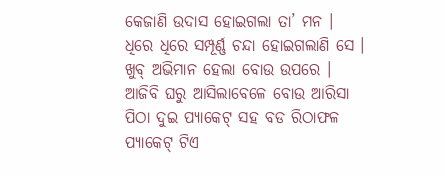କେଜାଣି ଉଦାସ ହୋଇଗଲା ତା’ ମନ । ଧିରେ ଧିରେ ସମ୍ପୂର୍ଣ୍ଣ ଚନ୍ଦା ହୋଇଗଲାଣି ସେ ।
ଖୁବ୍ ଅଭିମାନ ହେଲା ବୋଉ ଉପରେ । ଆଜିବି ଘରୁ ଆସିଲାବେଳେ ବୋଉ ଆରିସା ପିଠା ଦୁଇ ପ୍ୟାକେଟ୍ ସହ ବଡ ରିଠାଫଳ ପ୍ୟାକେଟ୍ ଟିଏ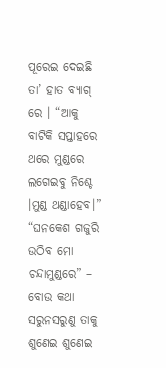ପୂରେଇ ଦେଇଛି ତା’ ହାତ ବ୍ୟାଗ୍ ରେ । “ଆକୁ ବାଟିକି ସପ୍ତାହରେ ଥରେ ମୁଣ୍ଡରେ ଲଗେଇବୁ ନିଶ୍ଚେ ।ମୁଣ୍ଡ ଥଣ୍ଡାହେବ।”
“ଘନକେଶ ଗଜୁରି ଉଠିବ ମୋ ଚନ୍ଦାମୁଣ୍ଡରେ” – ବୋଉ କଥା ସରୁନସରୁଣୁ ତାକୁ ଶୁଣେଇ ଶୁଣେଇ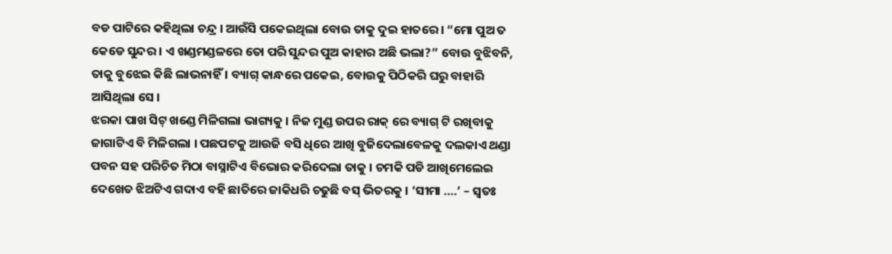ବଡ ପାଟିରେ କହିଥିଲା ଚନ୍ଦ୍ର । ଆଉଁସି ପକେଇଥିଲା ବୋଉ ତାକୁ ଦୁଇ ହାତରେ । “ମୋ ପୁଅ ତ କେଡେ ସୁନ୍ଦର । ଏ ଖଣ୍ଡମଣ୍ଡଳରେ ତୋ ପରି ସୁନ୍ଦର ପୁଅ କାହାର ଅଛି ଭଲା?” ବୋଉ ବୁଝିବନି, ତାକୁ ବୁଝେଇ କିଛି ଲାଭନାହିଁ । ବ୍ୟାଗ୍ କାନ୍ଧରେ ପକେଇ, ବୋଉକୁ ପିଠିକରି ଘରୁ ବାହାରି ଆସିଥିଲା ସେ ।
ଝରକା ପାଖ ସିଟ୍ ଖଣ୍ଡେ ମିଳିଗଲା ଭାଗ୍ୟକୁ । ନିଜ ମୁଣ୍ଡ ଉପର ରାକ୍ ରେ ବ୍ୟାଗ୍ ଟି ରଖିବାକୁ ଜାଗାଟିଏ ବି ମିଳିଗଲା । ପଛପଟକୁ ଆଉଜି ବସି ଧିରେ ଆଖି ବୁଜିଦେଲାବେଳକୁ ଦଲକାଏ ଥଣ୍ଡା ପବନ ସହ ପରିଚିତ ମିଠା ବାସ୍ନାଟିଏ ବିଭୋର କରିଦେଲା ତାକୁ । ଚମକି ପଡି ଆଖିମେଲେଇ ଦେଖେତ ଝିଅଟିଏ ଗଦାଏ ବହି ଛାତିରେ ଜାକିଧରି ଚଢୁଛି ବସ୍ ଭିତରକୁ । ‘ସୀମା ….’ – ସ୍ୱତଃ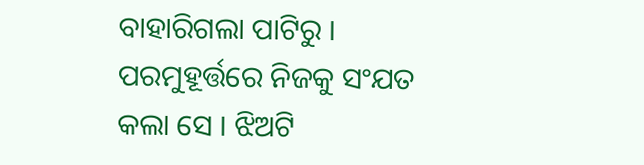ବାହାରିଗଲା ପାଟିରୁ । ପରମୁହୂର୍ତ୍ତରେ ନିଜକୁ ସଂଯତ କଲା ସେ । ଝିଅଟି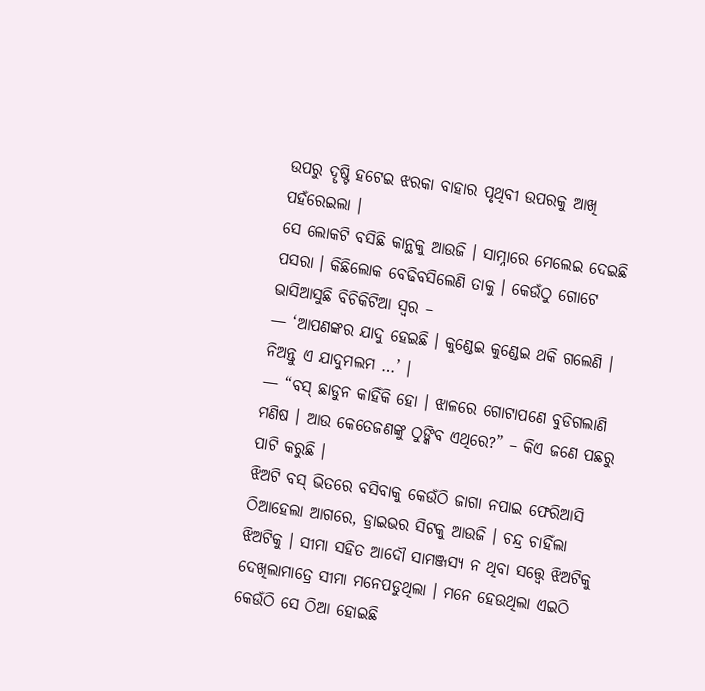ଉପରୁ ଦୄଷ୍ଟି ହଟେଇ ଝରକା ବାହାର ପୃଥିବୀ ଉପରକୁ ଆଖି ପହଁରେଇଲା ।
ସେ ଲୋକଟି ବସିଛି କାନ୍ଥକୁ ଆଉଜି । ସାମ୍ନାରେ ମେଲେଇ ଦେଇଛି ପସରା । କିଛିଲୋକ ବେଢିବସିଲେଣି ତାକୁ । କେଉଁଠୁ ଗୋଟେ ଭାସିଆସୁଛି ବିଚିକିଟିଆ ସ୍ୱର –
— ‘ଆପଣଙ୍କର ଯାଦୁ ହେଇଛି । କୁଣ୍ଡେଇ କୁଣ୍ଡେଇ ଥକି ଗଲେଣି । ନିଅନ୍ତୁ ଏ ଯାଦୁମଲମ …’ ।
— “ବସ୍ ଛାଡୁନ କାହିଁକି ହୋ । ଝାଳରେ ଗୋଟାପଣେ ବୁଡିଗଲାଣି ମଣିଷ । ଆଉ କେତେଜଣଙ୍କୁ ଠୁଙ୍କିବ ଏଥିରେ?” – କିଏ ଜଣେ ପଛରୁ ପାଟି କରୁଛି ।
ଝିଅଟି ବସ୍ ଭିତରେ ବସିବାକୁ କେଉଁଠି ଜାଗା ନପାଇ ଫେରିଆସି ଠିଆହେଲା ଆଗରେ, ଡ୍ରାଇଭର ସିଟକୁ ଆଉଜି । ଚନ୍ଦ୍ର ଚାହିଁଲା ଝିଅଟିକୁ । ସୀମା ସହିତ ଆଦୌ ସାମଞ୍ଜସ୍ୟ ନ ଥିବା ସତ୍ତ୍ୱେ ଝିଅଟିକୁ ଦେଖିଲାମାତ୍ରେ ସୀମା ମନେପଡୁଥିଲା । ମନେ ହେଉଥିଲା ଏଇଠି କେଉଁଠି ସେ ଠିଆ ହୋଇଛି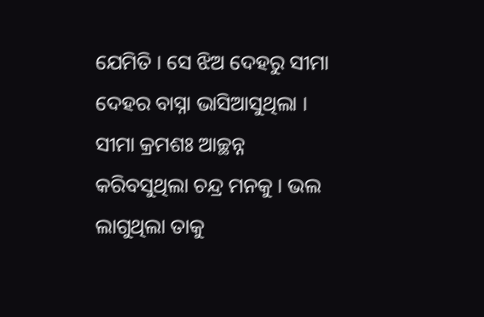ଯେମିତି । ସେ ଝିଅ ଦେହରୁ ସୀମା ଦେହର ବାସ୍ନା ଭାସିଆସୁଥିଲା । ସୀମା କ୍ରମଶଃ ଆଚ୍ଛନ୍ନ କରିବସୁଥିଲା ଚନ୍ଦ୍ର ମନକୁ । ଭଲ ଲାଗୁଥିଲା ତାକୁ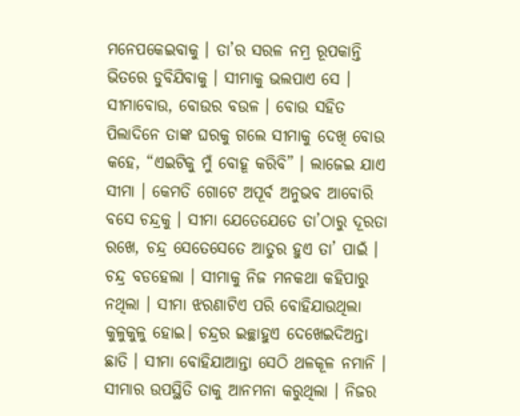ମନେପକେଇବାକୁ । ତା’ର ସରଳ ନମ୍ର ରୂପକାନ୍ତି ଭିତରେ ଡୁବିଯିବାକୁ । ସୀମାକୁ ଭଲପାଏ ସେ । ସୀମାବୋଉ, ବୋଉର ବଉଳ । ବୋଉ ସହିତ ପିଲାଦିନେ ତାଙ୍କ ଘରକୁ ଗଲେ ସୀମାକୁ ଦେଖି ବୋଉ କହେ, “ଏଇଟିକୁ ମୁଁ ବୋହୂ କରିବି” । ଲାଜେଇ ଯାଏ ସୀମା । କେମତି ଗୋଟେ ଅପୂର୍ବ ଅନୁଭବ ଆବୋରି ବସେ ଚନ୍ଦ୍ରକୁ । ସୀମା ଯେତେଯେତେ ତା’ଠାରୁ ଦୂରତା ରଖେ, ଚନ୍ଦ୍ର ସେତେସେତେ ଆତୁର ହୁଏ ତା’ ପାଇଁ ।
ଚନ୍ଦ୍ର ବଡହେଲା । ସୀମାକୁ ନିଜ ମନକଥା କହିପାରୁ ନଥିଲା । ସୀମା ଝରଣାଟିଏ ପରି ବୋହିଯାଉଥିଲା କୁଳୁକୁଳୁ ହୋଇ। ଚନ୍ଦ୍ରର ଇଚ୍ଛାହୁଏ ଦେଖେଇଦିଅନ୍ତା ଛାତି । ସୀମା ବୋହିଯାଆନ୍ତା ସେଠି ଥଳକୂଳ ନମାନି । ସୀମାର ଉପସ୍ଥିତି ତାକୁ ଆନମନା କରୁଥିଲା । ନିଜର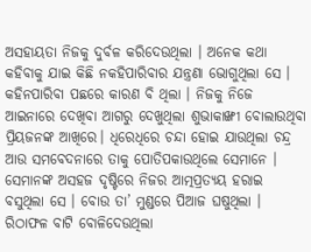ଅସହାୟତା ନିଜକୁ ଦୁର୍ବଳ କରିଦେଉଥିଲା । ଅନେକ କଥା କହିବାକୁ ଯାଇ କିଛି ନକହିପାରିବାର ଯନ୍ତ୍ରଣା ଭୋଗୁଥିଲା ସେ । କହିନପାରିବା ପଛରେ କାରଣ ବି ଥିଲା । ନିଜକୁ ନିଜେ ଆଇନାରେ ଦେଖିବା ଆଗରୁ ଦେଖୁଥିଲା ଶୁଭାକାଙ୍ଖୀ ବୋଲାଉଥିବା ପ୍ରିୟଜନଙ୍କ ଆଖିରେ। ଧିରେଧିରେ ଚନ୍ଦା ହୋଇ ଯାଉଥିଲା ଚନ୍ଦ୍ର ଆଉ ସମବେଦନାରେ ତାକୁ ପୋତିପକାଉଥିଲେ ସେମାନେ । ସେମାନଙ୍କ ଅସହଜ ଦୃଷ୍ଟିରେ ନିଜର ଆତ୍ମପ୍ରତ୍ୟୟ ହରାଇ ବସୁଥିଲା ସେ । ବୋଉ ତା’ ମୁଣ୍ଡରେ ପିଆଜ ଘଷୁଥିଲା । ରିଠାଫଳ ବାଟି ବୋଳିଦେଉଥିଲା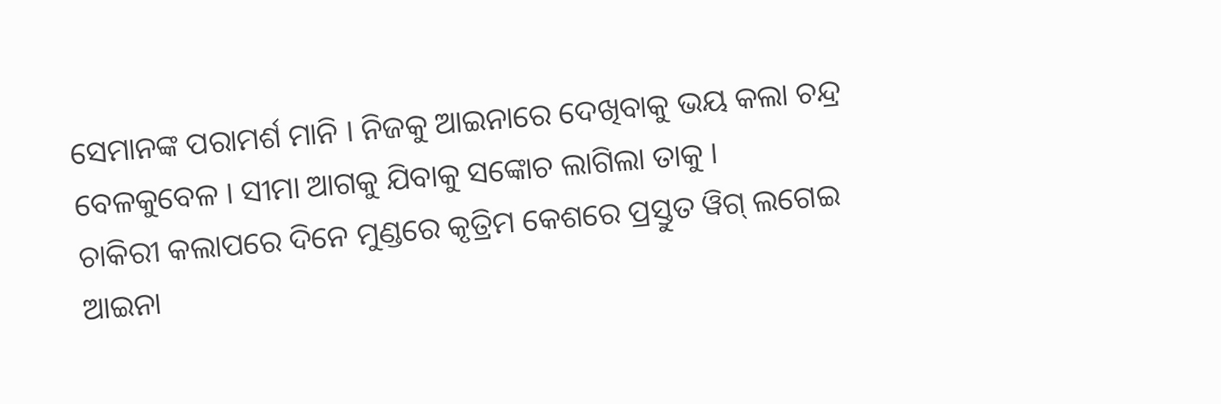ସେମାନଙ୍କ ପରାମର୍ଶ ମାନି । ନିଜକୁ ଆଇନାରେ ଦେଖିବାକୁ ଭୟ କଲା ଚନ୍ଦ୍ର ବେଳକୁବେଳ । ସୀମା ଆଗକୁ ଯିବାକୁ ସଙ୍କୋଚ ଲାଗିଲା ତାକୁ ।
ଚାକିରୀ କଲାପରେ ଦିନେ ମୁଣ୍ଡରେ କୃତ୍ରିମ କେଶରେ ପ୍ରସ୍ତୁତ ୱିଗ୍ ଲଗେଇ ଆଇନା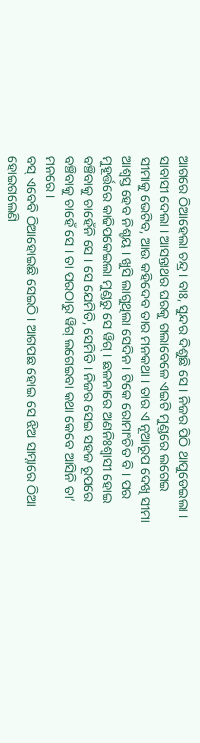ଆଗରେ ଠିଆହେଲା ଚନ୍ଦ୍ର । ବାଃ, ସୁନ୍ଦର ଦିଶୁଛି ସେ । ନିଜର ପିଠି ଥାପୁଡେଇଲା । ସାବାସୀ ଦେଲା । ଆସନ୍ତାଥର ଘରକୁ ଗଲାବେଳେ ଏଇଟି ମୁଣ୍ଡରେ ଲଗେଇ ସୀମାକୁ ଭେଟିବ, ଆଉ କହିଦେବ ତାର ମନକଥା । ତାର ଏ ନୂଆରୂପ ଦେଖି ସୀମା ଆଶ୍ୱସ୍ତ ହେବ ନିଶ୍ଚୟ । ଖୁସି ଲାଗୁଥିଲା ସେଦିନ। ଟିକେ ରୋମାଂଚିତ ବି । ପର ମୁହୂର୍ତ୍ତରେ କାଢିପକେଇଲା ମୁଣ୍ଡରୁ ସେ ୱିଗ୍ । ଛଳନାରେ ଅଣନିଃଶ୍ୱାସୀ ହୋଇ ବଞ୍ଚିବାକୁ ଚାହେଁନି ସେ । ସେ ଯେମିତି, ସେମିତି । ନିଜର ସେଇ ସହଜ ରୂପରେ ବଞ୍ଚିବାକୁ ଚାହେଁ ସେ । ତା ପରଠାରୁ ୱିଗ୍ ଲଗେଇବା କଥା କେବେ ଆସିନି ତା’ ମନରେ ।
ବସ୍ ଏବେବି ଠିଆହୋଇଛି ସେଇଠି । ଆଗପଛ ହୋଇ ସେ ଝିଅ ସାମ୍ନାରେ ଠିଆ ହୋଇଗଲେଣି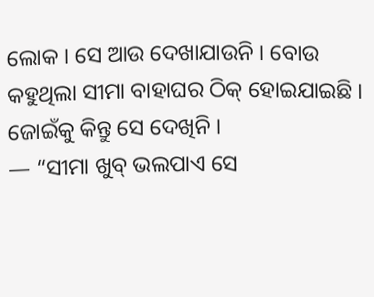ଲୋକ । ସେ ଆଉ ଦେଖାଯାଉନି । ବୋଉ କହୁଥିଲା ସୀମା ବାହାଘର ଠିକ୍ ହୋଇଯାଇଛି । ଜୋଇଁକୁ କିନ୍ତୁ ସେ ଦେଖିନି ।
— “ସୀମା ଖୁବ୍ ଭଲପାଏ ସେ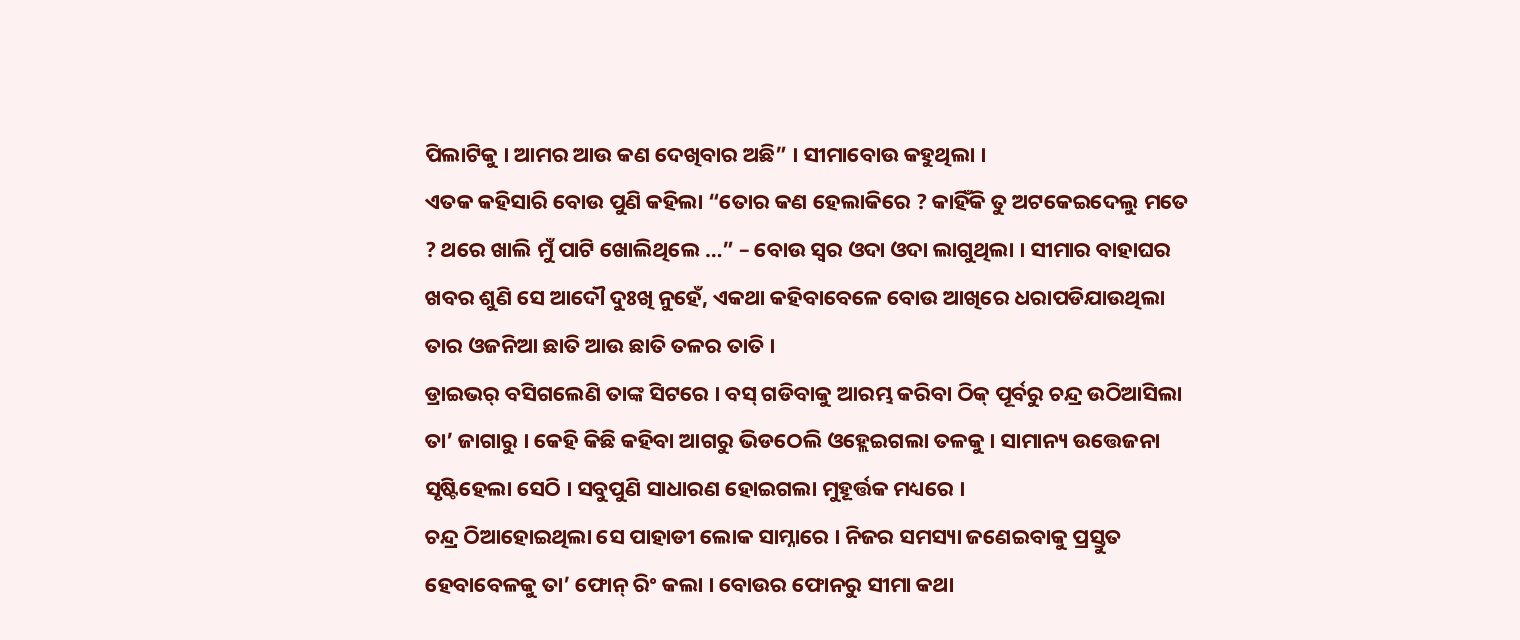ପିଲାଟିକୁ । ଆମର ଆଉ କଣ ଦେଖିବାର ଅଛି” । ସୀମାବୋଉ କହୁଥିଲା ।
ଏତକ କହିସାରି ବୋଉ ପୁଣି କହିଲା “ତୋର କଣ ହେଲାକିରେ ? କାହିଁକି ତୁ ଅଟକେଇଦେଲୁ ମତେ ? ଥରେ ଖାଲି ମୁଁ ପାଟି ଖୋଲିଥିଲେ …” – ବୋଉ ସ୍ୱର ଓଦା ଓଦା ଲାଗୁଥିଲା । ସୀମାର ବାହାଘର ଖବର ଶୁଣି ସେ ଆଦୌ ଦୁଃଖି ନୁହେଁ, ଏକଥା କହିବାବେଳେ ବୋଉ ଆଖିରେ ଧରାପଡିଯାଉଥିଲା ତାର ଓଜନିଆ ଛାତି ଆଉ ଛାତି ତଳର ତାତି ।
ଡ୍ରାଇଭର୍ ବସିଗଲେଣି ତାଙ୍କ ସିଟରେ । ବସ୍ ଗଡିବାକୁ ଆରମ୍ଭ କରିବା ଠିକ୍ ପୂର୍ବରୁ ଚନ୍ଦ୍ର ଉଠିଆସିଲା ତା’ ଜାଗାରୁ । କେହି କିଛି କହିବା ଆଗରୁ ଭିଡଠେଲି ଓହ୍ଲେଇଗଲା ତଳକୁ । ସାମାନ୍ୟ ଉତ୍ତେଜନା ସୃଷ୍ଟିହେଲା ସେଠି । ସବୁପୁଣି ସାଧାରଣ ହୋଇଗଲା ମୁହୂର୍ତ୍ତକ ମଧ୍ୟରେ ।
ଚନ୍ଦ୍ର ଠିଆହୋଇଥିଲା ସେ ପାହାଡୀ ଲୋକ ସାମ୍ନାରେ । ନିଜର ସମସ୍ୟା ଜଣେଇବାକୁ ପ୍ରସ୍ତୁତ ହେବାବେଳକୁ ତା’ ଫୋନ୍ ରିଂ କଲା । ବୋଉର ଫୋନରୁ ସୀମା କଥା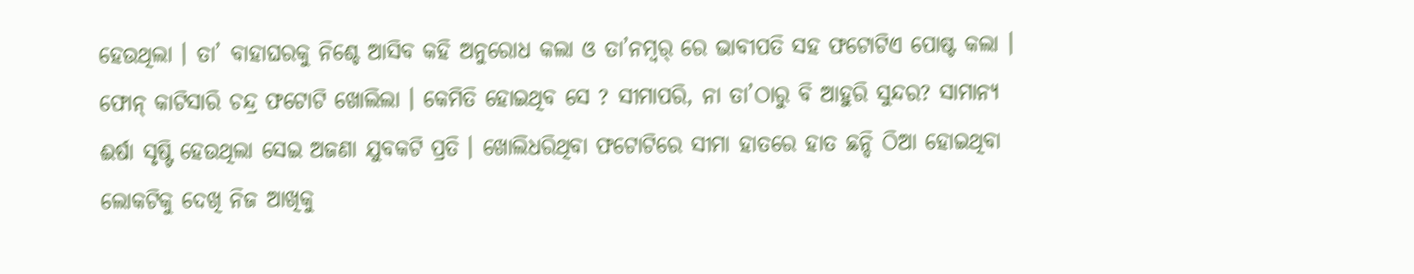ହେଉଥିଲା । ତା’ ବାହାଘରକୁ ନିଶ୍ଚେ ଆସିବ କହି ଅନୁରୋଧ କଲା ଓ ତା’ନମ୍ବର୍ ରେ ଭାବୀପତି ସହ ଫଟୋଟିଏ ପୋଷ୍ଟ କଲା । ଫୋନ୍ କାଟିସାରି ଚନ୍ଦ୍ର ଫଟୋଟି ଖୋଲିଲା । କେମିତି ହୋଇଥିବ ସେ ? ସୀମାପରି, ନା ତା’ଠାରୁ ବି ଆହୁରି ସୁନ୍ଦର? ସାମାନ୍ୟ ଈର୍ଷା ସୃଷ୍ଟି ହେଉଥିଲା ସେଇ ଅଜଣା ଯୁବକଟି ପ୍ରତି । ଖୋଲିଧରିଥିବା ଫଟୋଟିରେ ସୀମା ହାତରେ ହାତ ଛନ୍ଦି ଠିଆ ହୋଇଥିବା ଲୋକଟିକୁ ଦେଖି ନିଜ ଆଖିକୁ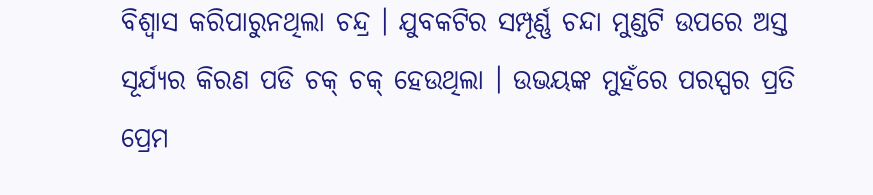ବିଶ୍ବାସ କରିପାରୁନଥିଲା ଚନ୍ଦ୍ର । ଯୁବକଟିର ସମ୍ପୂର୍ଣ୍ଣ ଚନ୍ଦା ମୁଣ୍ଡଟି ଉପରେ ଅସ୍ତ ସୂର୍ଯ୍ୟର କିରଣ ପଡି ଚକ୍ ଚକ୍ ହେଉଥିଲା । ଉଭୟଙ୍କ ମୁହଁରେ ପରସ୍ପର ପ୍ରତି ପ୍ରେମ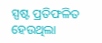ସ୍ପଷ୍ଟ ପ୍ରତିଫଳିତ ହେଉଥିଲା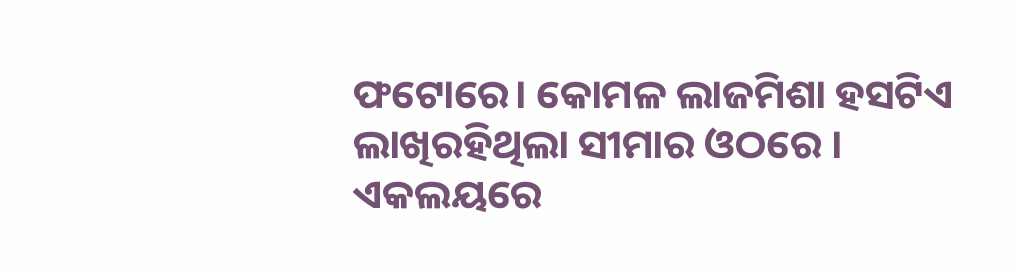ଫଟୋରେ। କୋମଳ ଲାଜମିଶା ହସଟିଏ ଲାଖିରହିଥିଲା ସୀମାର ଓଠରେ ।
ଏକଲୟରେ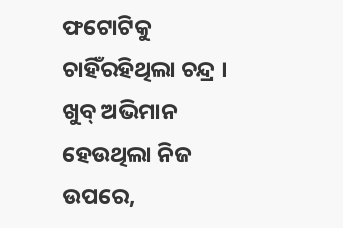ଫଟୋଟିକୁ ଚାହିଁରହିଥିଲା ଚନ୍ଦ୍ର । ଖୁବ୍ ଅଭିମାନ ହେଉଥିଲା ନିଜ ଉପରେ,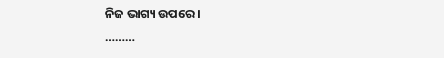ନିଜ ଭାଗ୍ୟ ଉପରେ ।
………